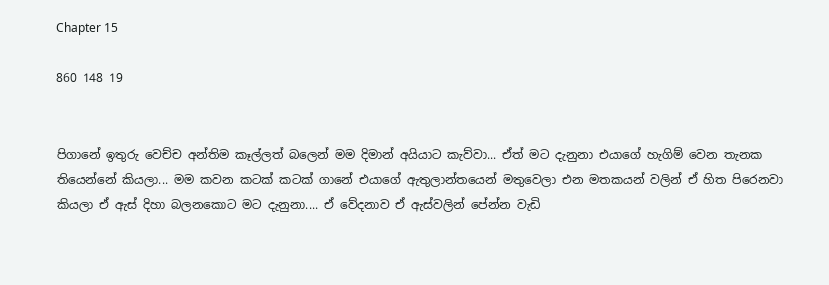Chapter 15

860 148 19


පිගානේ ඉතුරු වෙච්ච අන්තිම කෑල්ලත් බලෙන් මම දිමාන් අයියාට කැව්වා... ඒත් මට දැනුනා එයාගේ හැගිම් වෙන තැනක තියෙන්නේ කියලා... මම කවන කටක් කටක් ගානේ එයාගේ ඇතුලාන්තයෙන් මතුවෙලා එන මතකයන් වලින් ඒ හිත පිරෙනවා කියලා ඒ ඇස් දිහා බලනකොට මට දැනුනා.... ඒ වේදනාව ඒ ඇස්වලින් පේන්න වැඩි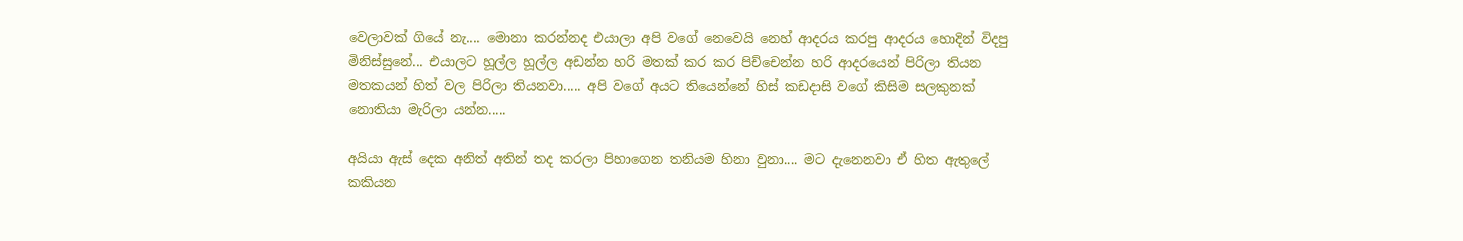වෙලාවක් ගියේ නැ.... මොනා කරන්නද එයාලා අපි වගේ නෙවෙයි නෙහ් ආදරය කරපු ආදරය හොදින් විදපු මිනිස්සුනේ... එයාලට හූල්ල හූල්ල අඩන්න හරි මතක් කර කර පිච්චෙන්න හරි ආදරයෙන් පිරිලා තියන මතකයන් හිත් වල පිරිලා තියනවා..... අපි වගේ අයට තියෙන්නේ හිස් කඩදාසි වගේ කිසිම සලකුනක් නොතියා මැරිලා යන්න.....

අයියා ඇස් දෙක අනිත් අතින් තද කරලා පිහාගෙන තනියම හිනා වුනා.... මට දැනෙනවා ඒ හිත ඇතුලේ කකියන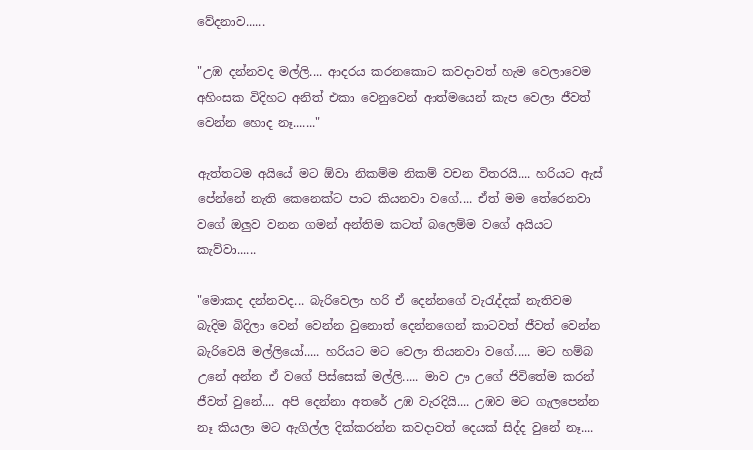වේදනාව......

"උඹ දන්නවද මල්ලි.... ආදරය කරනකොට කවදාවත් හැම වෙලාවෙම අහිංසක විදිහට අනිත් එකා වෙනුවෙන් ආත්මයෙන් කැප වෙලා ජීවත් වෙන්න හොද නෑ......."

ඇත්තටම අයියේ මට ඕවා නිකම්ම නිකම් වචන විතරයි.... හරියට ඇස් පේන්නේ නැති කෙනෙක්ට පාට කියනවා වගේ.... ඒත් මම තේරෙනවා වගේ ඔලුව වනන ගමන් අන්තිම කටත් බලෙම්ම වගේ අයියට කැව්වා......

"මොකද දන්නවද... බැරිවෙලා හරි ඒ දෙන්නගේ වැරැද්දක් නැතිවම බැදිම බිදිලා වෙන් වෙන්න වුනොත් දෙන්නගෙන් කාටවත් ජීවත් වෙන්න බැරිවෙයි මල්ලියෝ..... හරියට මට වෙලා තියනවා වගේ..... මට හම්බ උනේ අන්න ඒ වගේ පිස්සෙක් මල්ලි..... මාව ඌ උගේ ජිවිතේම කරන් ජීවත් වුනේ.... අපි දෙන්නා අතරේ උඹ වැරදියි.... උඹව මට ගැලපෙන්න නෑ කියලා මට ඇගිල්ල දික්කරන්න කවදාවත් දෙයක් සිද්ද වුනේ නෑ....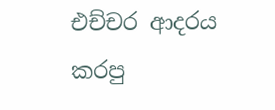එච්චර ආදරය කරපු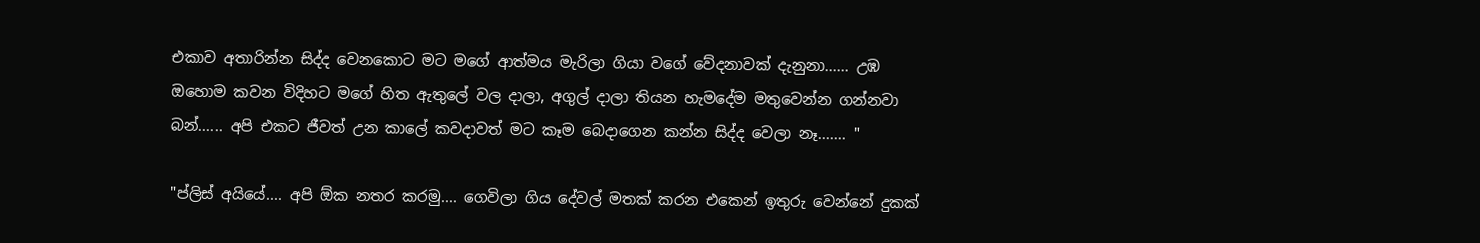එකාව අතාරින්න සිද්ද වෙනකොට මට මගේ ආත්මය මැරිලා ගියා වගේ වේදනාවක් දැනුනා...... උඹ ඔහොම කවන විදිහට මගේ හිත ඇතුලේ වල දාලා, අගුල් දාලා තියන හැමදේම මතුවෙන්න ගන්නවා බන්...... අපි එකට ජීවත් උන කාලේ කවදාවත් මට කෑම බෙදාගෙන කන්න සිද්ද වෙලා නෑ....... "

"ප්ලිස් අයියේ.... අපි ඕක නතර කරමු.... ගෙවිලා ගිය දේවල් මතක් කරන එකෙන් ඉතුරු වෙන්නේ දුකක්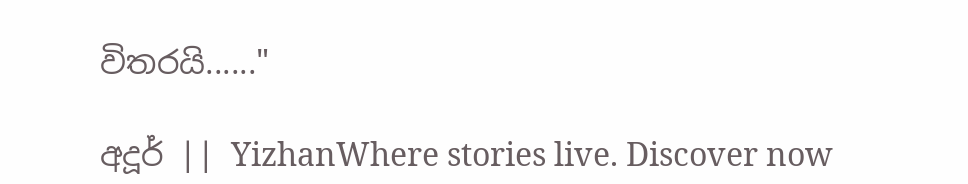විතරයි......"

අදූර් || YizhanWhere stories live. Discover now